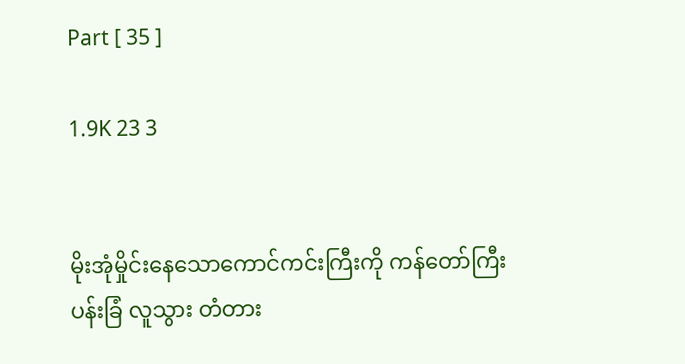Part [ 35 ]

1.9K 23 3


မိုးအုံမှိုင်းနေသောကောင်ကင်းကြီးကို ကန်တော်ကြီး ပန်းခြံ လူသွား တံတား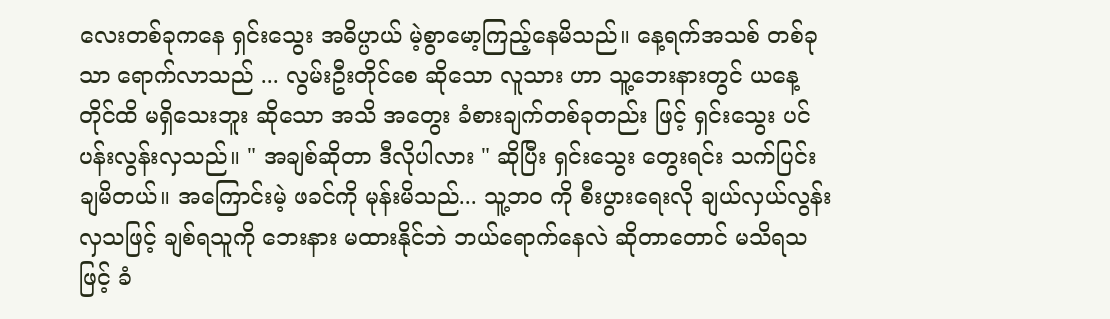လေးတစ်ခုကနေ ရှင်းသွေး အဓိပ္ပာယ် မဲ့စွာမော့ကြည့်နေမိသည်။ နေ့ရက်အသစ် တစ်ခုသာ ရောက်လာသည် ... လွမ်းဦးတိုင်စေ ဆိုသော လူသား ဟာ သူ့ဘေးနားတွင် ယနေ့တိုင်ထိ မရှိသေးဘူး ဆိုသော အသိ အတွေး ခံစားချက်တစ်ခုတည်း ဖြင့် ရှင်းသွေး ပင်ပန်းလွန်းလှသည်။ " အချစ်ဆိုတာ ဒီလိုပါလား " ဆိုပြီး ရှင်းသွေး တွေးရင်း သက်ပြင်းချမိတယ်။ အကြောင်းမဲ့ ဖခင်ကို မုန်းမိသည်... သူ့ဘ၀ ကို စီးပွားရေးလို ချယ်လှယ်လွန်းလှသဖြင့် ချစ်ရသူကို ဘေးနား မထားနိုင်ဘဲ ဘယ်ရောက်နေလဲ ဆိုတာတောင် မသိရသဖြင့် ခံ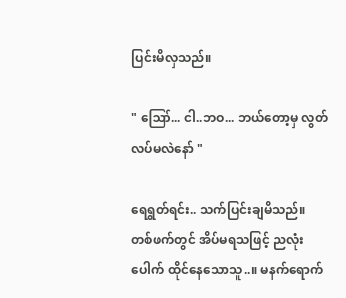ပြင်းမိလှသည်။

" ဪ... ငါ..ဘဝ... ဘယ်တော့မှ လွတ်လပ်မလဲနော် "

ရေရွတ်ရင်း.. သက်ပြင်းချမိသည်။ တစ်ဖက်တွင် အိပ်မရသဖြင့် ညလုံးပေါက် ထိုင်နေသောသူ..။ မနက်ရောက်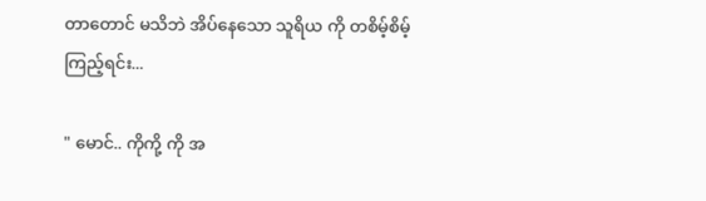တာတောင် မသိဘဲ အိပ်နေသော သူရိယ ကို တစိမ့်စိမ့်ကြည့်ရင်း...

" မောင်.. ကိုကို့ ကို အ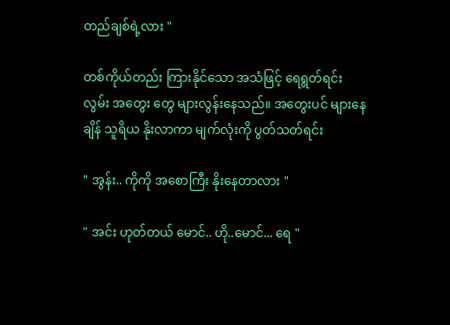တည်ချစ်ရဲ့လား "

တစ်ကိုယ်တည်း ကြားနိုင်သော အသံဖြင့် ရေရွတ်ရင်း လွမ်း အတွေး တွေ များလွန်းနေသည်။ အတွေးပင် များနေချိန် သူရိယ နိုးလာကာ မျက်လုံးကို ပွတ်သတ်ရင်း

" အွန်း.. ကိုကို အစောကြီး နိုးနေတာလား "

" အင်း ဟုတ်တယ် မောင်.. ဟို..မောင်... ရေ "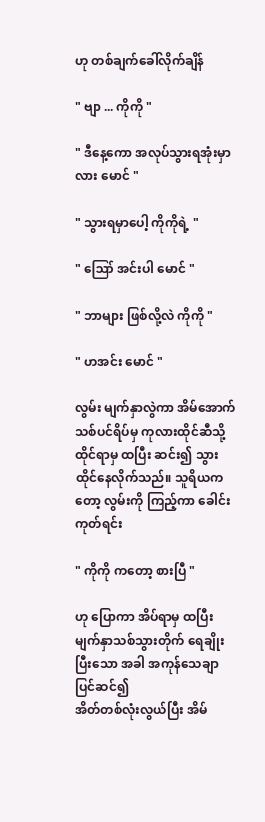ဟု တစ်ချက်ခေါ်လိုက်ချိန်

" ဗျာ ... ကိုကို "

" ဒီနေ့ကော အလုပ်သွားရအုံးမှာလား မောင် "

" သွားရမှာပေါ့ ကိုကိုရဲ့ "

" ဪ အင်းပါ မောင် "

" ဘာများ ဖြစ်လို့လဲ ကိုကို "

" ဟအင်း မောင် "

လွမ်း မျက်နှာလွဲကာ အိမ်အောက် သစ်ပင်ရိပ်မှ ကုလားထိုင်ဆီသို့ ထိုင်ရာမှ ထပြီး ဆင်း၍ သွားထိုင်နေလိုက်သည်။ သူရိယကတော့ လွမ်းကို ကြည့်ကာ ခေါင်းကုတ်ရင်း

" ကိုကို ကတော့ စားပြီ "

ဟု ပြောကာ အိပ်ရာမှ ထပြီး မျက်နှာသစ်သွားတိုက် ရေချိုးပြီးသော အခါ အကုန်သေချာပြင်ဆင်၍
အိတ်တစ်လုံးလွယ်ပြီး အိမ်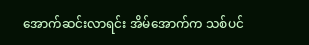အောက်ဆင်းလာရင်း အိမ်အောက်က သစ်ပင်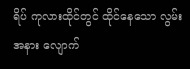ရိပ် ကုလားထိုင်တွင် ထိုင်နေသော လွမ်းအနား လျောက်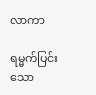လာကာ

ရမ္မက်ပြင်းသော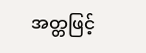အတ္တဖြင့်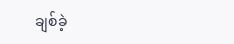ချစ်ခဲ့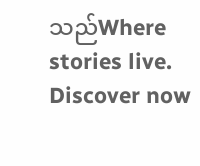သည်Where stories live. Discover now